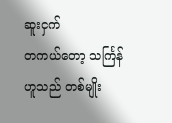ဆူးငှက်
တကယ်တော့ သင်္ကြန်ဟူသည် တစ်မျိုး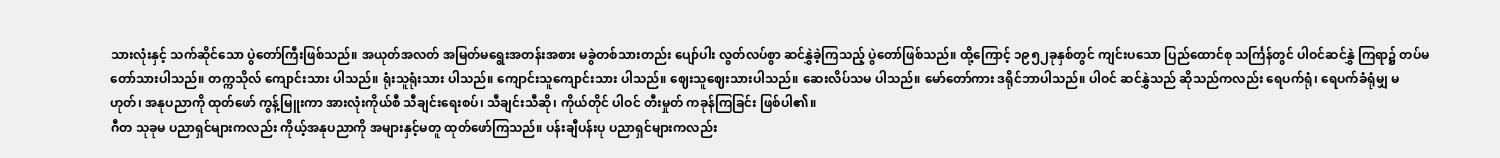သားလုံးနှင့် သက်ဆိုင်သော ပွဲတော်ကြီးဖြစ်သည်။ အယုတ်အလတ် အမြတ်မရွေးအတန်းအစား မခွဲတစ်သားတည်း ပျော်ပါး လွတ်လပ်စွာ ဆင်နွှဲခဲ့ကြသည့် ပွဲတော်ဖြစ်သည်။ ထို့ကြောင့် ၁၉၅၂ခုနှစ်တွင် ကျင်းပသော ပြည်ထောင်စု သင်္ကြန်တွင် ပါဝင်ဆင်နွှဲ ကြရာ၌ တပ်မတော်သားပါသည်။ တက္ကသိုလ် ကျောင်းသား ပါသည်။ ရုံးသူရုံးသား ပါသည်။ ကျောင်းသူကျောင်းသား ပါသည်။ ဈေးသူဈေးသားပါသည်။ ဆေးလိပ်သမ ပါသည်။ မော်တော်ကား ဒရိုင်ဘာပါသည်။ ပါဝင် ဆင်နွှဲသည် ဆိုသည်ကလည်း ရေပက်ရုံ၊ ရေပက်ခံရုံမျှ မဟုတ်၊ အနုပညာကို ထုတ်ဖော် ကွန့်မြူးကာ အားလုံးကိုယ်စီ သီချင်းရေးစပ်၊ သီချင်းသီဆို၊ ကိုယ်တိုင် ပါဝင် တီးမှုတ် ကခုန်ကြခြင်း ဖြစ်ပါ၏။
ဂီတ သုခုမ ပညာရှင်များကလည်း ကိုယ့်အနုပညာကို အများနှင့်မတူ ထုတ်ဖော်ကြသည်။ ပန်းချီပန်းပု ပညာရှင်များကလည်း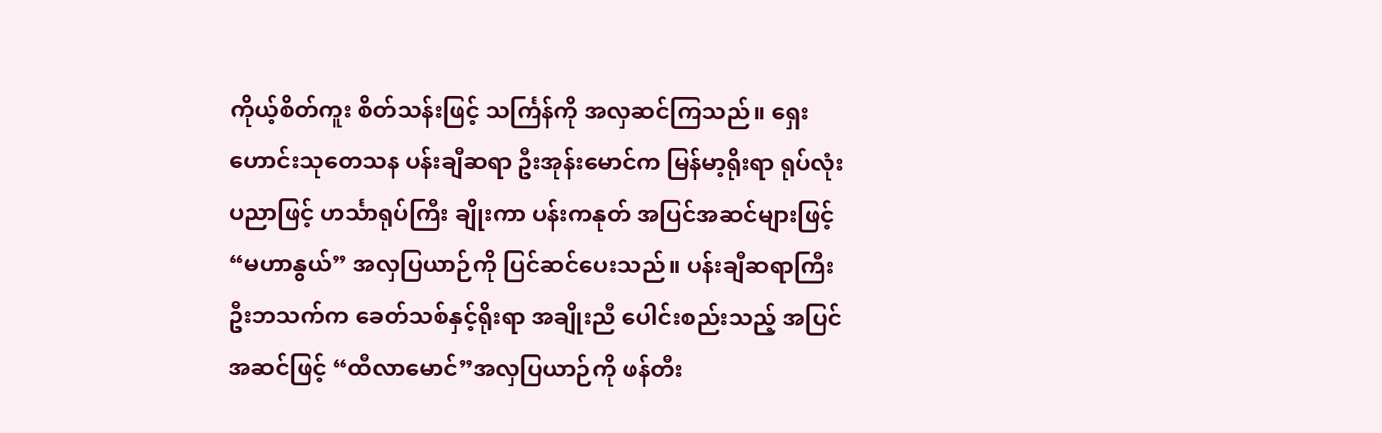ကိုယ့်စိတ်ကူး စိတ်သန်းဖြင့် သင်္ကြန်ကို အလှဆင်ကြသည်။ ရှေးဟောင်းသုတေသန ပန်းချီဆရာ ဦးအုန်းမောင်က မြန်မာ့ရိုးရာ ရုပ်လုံးပညာဖြင့် ဟင်္သာရုပ်ကြီး ချိုးကာ ပန်းကနုတ် အပြင်အဆင်များဖြင့် “မဟာနွယ်” အလှပြယာဉ်ကို ပြင်ဆင်ပေးသည်။ ပန်းချီဆရာကြီး ဦးဘသက်က ခေတ်သစ်နှင့်ရိုးရာ အချိုးညီ ပေါင်းစည်းသည့် အပြင်အဆင်ဖြင့် “ထီလာမောင်”အလှပြယာဉ်ကို ဖန်တီး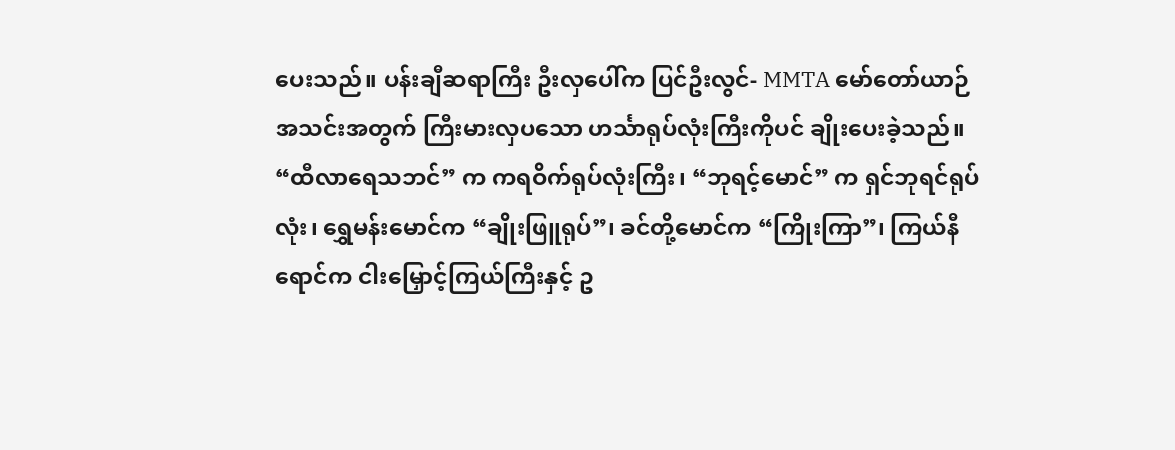ပေးသည်။ ပန်းချီဆရာကြီး ဦးလှပေါ်က ပြင်ဦးလွင်- MMTA မော်တော်ယာဉ် အသင်းအတွက် ကြီးမားလှပသော ဟင်္သာရုပ်လုံးကြီးကိုပင် ချိုးပေးခဲ့သည်။
“ထီလာရေသဘင်” က ကရဝိက်ရုပ်လုံးကြီး၊ “ဘုရင့်မောင်” က ရှင်ဘုရင်ရုပ်လုံး၊ ရွှေမန်းမောင်က “ချိုးဖြူရုပ်”၊ ခင်တို့မောင်က “ကြိုးကြာ”၊ ကြယ်နီရောင်က ငါးမြှောင့်ကြယ်ကြီးနှင့် ဥ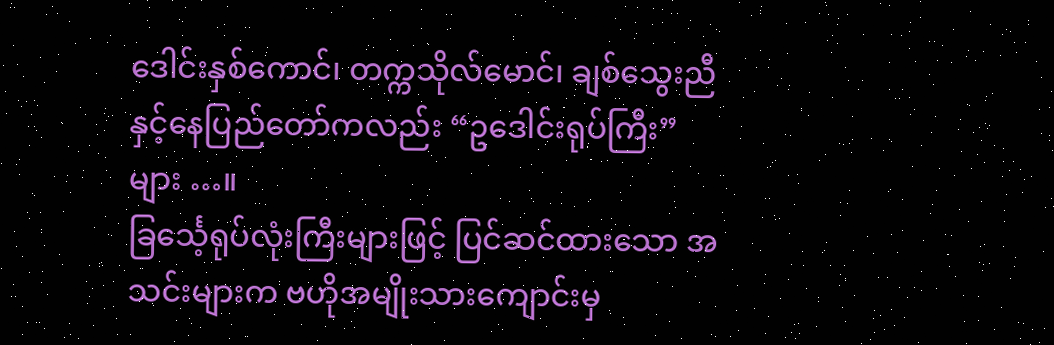ဒေါင်းနှစ်ကောင်၊ တက္ကသိုလ်မောင်၊ ချစ်သွေးညီနှင့်နေပြည်တော်ကလည်း “ဥဒေါင်းရုပ်ကြီး” များ …။
ခြင်္သေ့ရုပ်လုံးကြီးများဖြင့် ပြင်ဆင်ထားသော အသင်းများက ဗဟိုအမျိုးသားကျောင်းမှ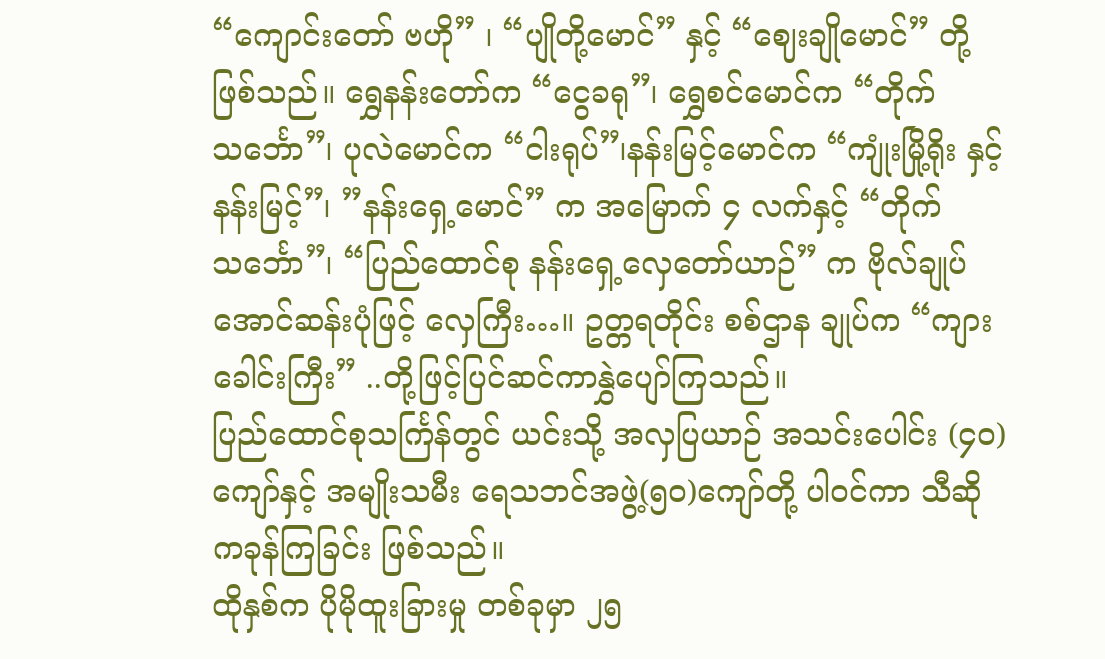“ကျောင်းတော် ဗဟို” ၊ “ပျိုတို့မောင်” နှင့် “ဈေးချိုမောင်” တို့ဖြစ်သည်။ ရွှေနန်းတော်က “ငွေခရု”၊ ရွှေစင်မောင်က “တိုက်သင်္ဘော”၊ ပုလဲမောင်က “ငါးရုပ်”၊နန်းမြင့်မောင်က “ကျုံးမြို့ရိုး နှင့်နန်းမြင့်”၊ ”နန်းရှေ့မောင်” က အမြောက် ၄ လက်နှင့် “တိုက် သင်္ဘော”၊ “ပြည်ထောင်စု နန်းရှေ့လှေတော်ယာဉ်” က ဗိုလ်ချုပ်အောင်ဆန်းပုံဖြင့် လှေကြီး…။ ဥတ္တရတိုင်း စစ်ဌာန ချုပ်က “ကျားခေါင်းကြီး” ..တို့ဖြင့်ပြင်ဆင်ကာနွှဲပျော်ကြသည်။
ပြည်ထောင်စုသင်္ကြန်တွင် ယင်းသို့ အလှပြယာဉ် အသင်းပေါင်း (၄၀)ကျော်နှင့် အမျိုးသမီး ရေသဘင်အဖွဲ့(၅၀)ကျော်တို့ ပါဝင်ကာ သီဆိုကခုန်ကြခြင်း ဖြစ်သည်။
ထိုနှစ်က ပိုမိုထူးခြားမှု တစ်ခုမှာ ၂၅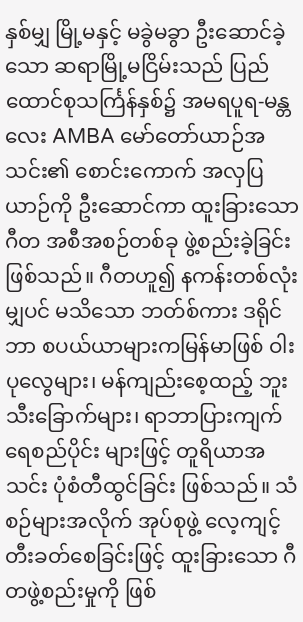နှစ်မျှ မြို့မနှင့် မခွဲမခွာ ဦးဆောင်ခဲ့သော ဆရာမြို့မငြိမ်းသည် ပြည်ထောင်စုသင်္ကြန်နှစ်၌ အမရပူရ-မန္တလေး AMBA မော်တော်ယာဉ်အသင်း၏ စောင်းကောက် အလှပြယာဉ်ကို ဦးဆောင်ကာ ထူးခြားသောဂီတ အစီအစဉ်တစ်ခု ဖွဲ့စည်းခဲ့ခြင်း ဖြစ်သည်။ ဂီတဟူ၍ နကန်းတစ်လုံးမျှပင် မသိသော ဘတ်စ်ကား ဒရိုင်ဘာ စပယ်ယာများကမြန်မာဖြစ် ဝါးပုလွေများ၊ မန်ကျည်းစေ့ထည့် ဘူးသီးခြောက်များ၊ ရာဘာပြားကျက် ရေစည်ပိုင်း များဖြင့် တူရိယာအသင်း ပုံစံတီထွင်ခြင်း ဖြစ်သည်။ သံစဉ်များအလိုက် အုပ်စုဖွဲ့ လေ့ကျင့် တီးခတ်စေခြင်းဖြင့် ထူးခြားသော ဂီတဖွဲ့စည်းမှုကို ဖြစ်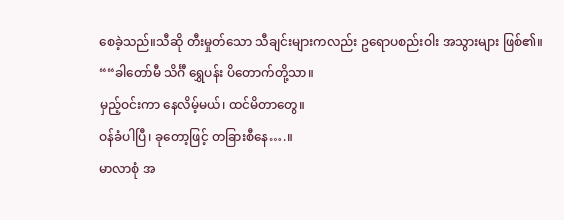စေခဲ့သည်။သီဆို တီးမှုတ်သော သီချင်းများကလည်း ဥရောပစည်းဝါး အသွားများ ဖြစ်၏။
““ခါတော်မီ သိင်္ဂီ ရွှေပန်း ပိတောက်တို့သာ။
မှည့်ဝင်းကာ နေလိမ့်မယ်၊ ထင်မိတာတွေ။
ဝန်ခံပါပြီ၊ ခုတော့ဖြင့် တခြားစီနေ….။
မာလာစုံ အ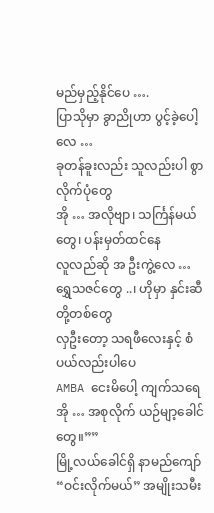မည်မှည့်နိုင်ပေ ….
ပြာသိုမှာ ခွာညိုဟာ ပွင့်ခဲ့ပေါ့လေ …
ခုတန်ခူးလည်း သူလည်းပါ စွာလိုက်ပုံတွေ
အို … အလိုဗျာ၊ သင်္ကြန်မယ်တွေ၊ ပန်းမှတ်ထင်နေ
လူလည်ဆို အ ဦးကွဲ့လေ …
ရွှေသဇင်တွေ ..၊ ဟိုမှာ နှင်းဆီတို့တစ်တွေ
လှဦးတော့ သရဖီလေးနှင့် စံပယ်လည်းပါပေ
AMBA ငေးမိပေါ့ ကျက်သရေ
အို … အစုလိုက် ယဉ်မျာ့ခေါင်တွေ။””
မြို့လယ်ခေါင်ရှိ နာမည်ကျော် “ဝင်းလိုက်မယ်” အမျိုးသမီး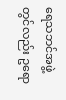ရေသဘင်အဖွဲ့တွင်လည်း ဥရော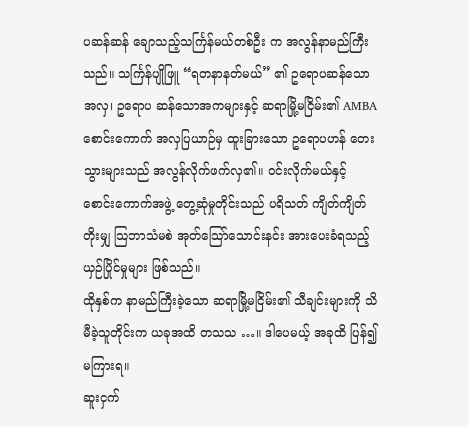ပဆန်ဆန် ချောသည့်သင်္ကြန်မယ်တစ်ဦး က အလွန်နာမည်ကြီးသည်။ သင်္ကြန်ပျိုဖြူ “ရတနာနတ်မယ်” ၏ ဥရောပဆန်သော အလှ၊ ဥရောပ ဆန်သောအကများနှင့် ဆရာမြို့မငြိမ်း၏ AMBA စောင်းကောက် အလှပြယာဉ်မှ ထူးခြားသော ဥရောပဟန် တေးသွားများသည် အလွန်လိုက်ဖက်လှ၏။ ဝင်းလိုက်မယ်နှင့် စောင်းကောက်အဖွဲ့ တွေ့ဆုံမှုတိုင်းသည် ပရိသတ် ကျိတ်ကျိတ်တိုးမျှ သြဘာသံမစဲ အုတ်သြော်သောင်းနင်း အားပေးခံရသည့် ယှဉ်ပြိုင်မှုများ ဖြစ်သည်။
ထိုနှစ်က နာမည်ကြီးခဲ့သော ဆရာမြို့မငြိမ်း၏ သီချင်းများကို သိမီခဲ့သူတိုင်းက ယခုအထိ တသသ …။ ဒါပေမယ့် အခုထိ ပြန်၍ မကြားရ။
ဆူးငှက်